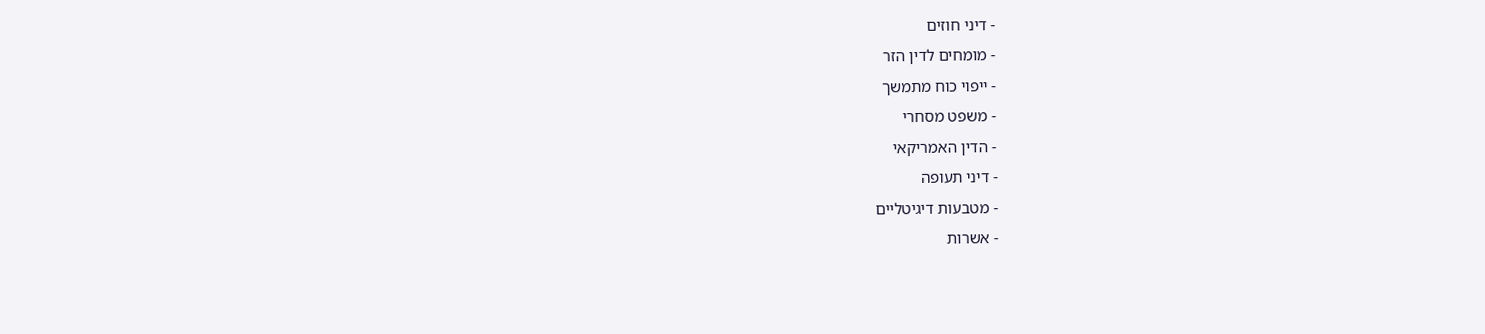- דיני חוזים
- מומחים לדין הזר
- ייפוי כוח מתמשך
- משפט מסחרי
- הדין האמריקאי
- דיני תעופה
- מטבעות דיגיטליים
- אשרות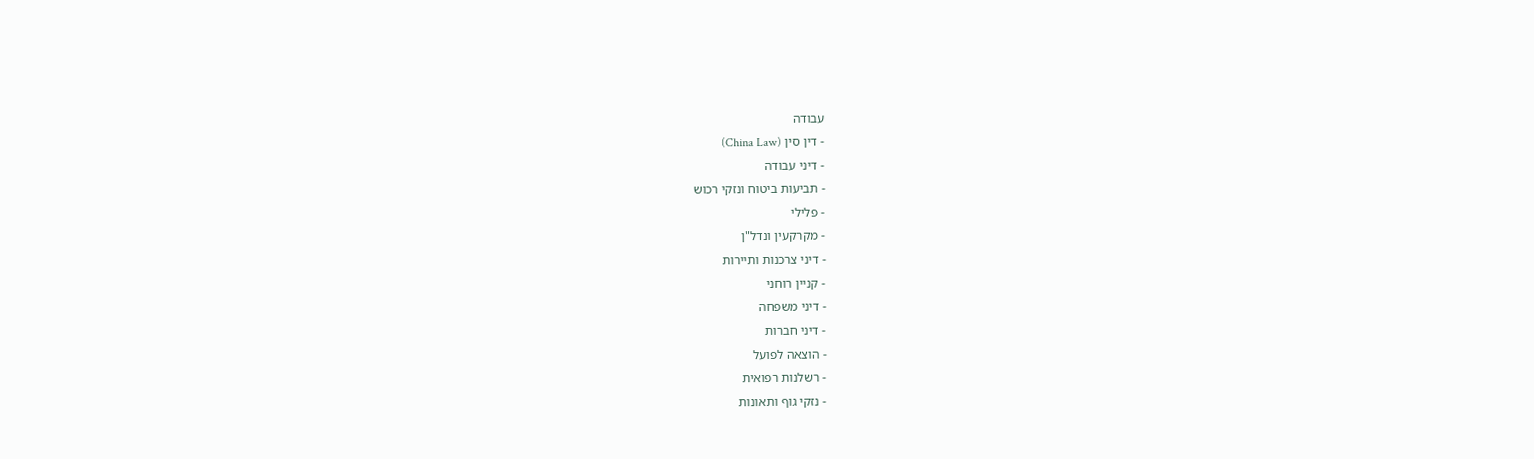עבודה
- דין סין (China Law)
- דיני עבודה
- תביעות ביטוח ונזקי רכוש
- פלילי
- מקרקעין ונדל"ן
- דיני צרכנות ותיירות
- קניין רוחני
- דיני משפחה
- דיני חברות
- הוצאה לפועל
- רשלנות רפואית
- נזקי גוף ותאונות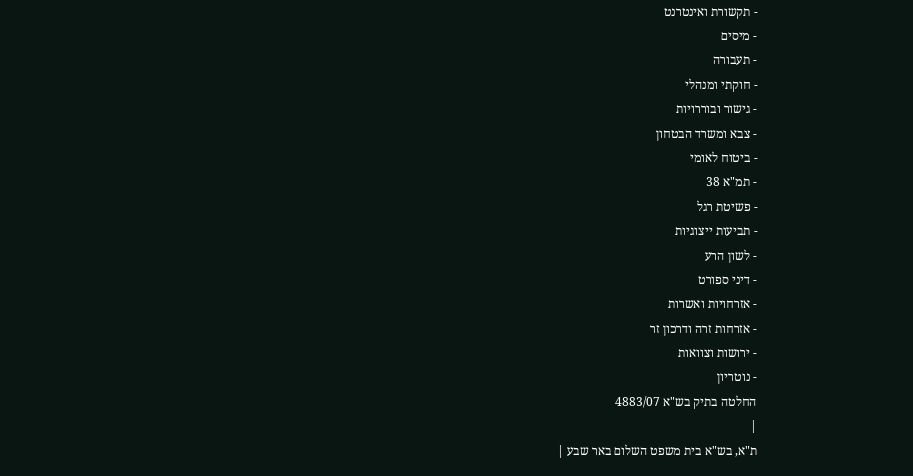- תקשורת ואינטרנט
- מיסים
- תעבורה
- חוקתי ומנהלי
- גישור ובוררויות
- צבא ומשרד הבטחון
- ביטוח לאומי
- תמ"א 38
- פשיטת רגל
- תביעות ייצוגיות
- לשון הרע
- דיני ספורט
- אזרחויות ואשרות
- אזרחות זרה ודרכון זר
- ירושות וצוואות
- נוטריון
החלטה בתיק בש"א 4883/07
|
ת"א, בש"א בית משפט השלום באר שבע |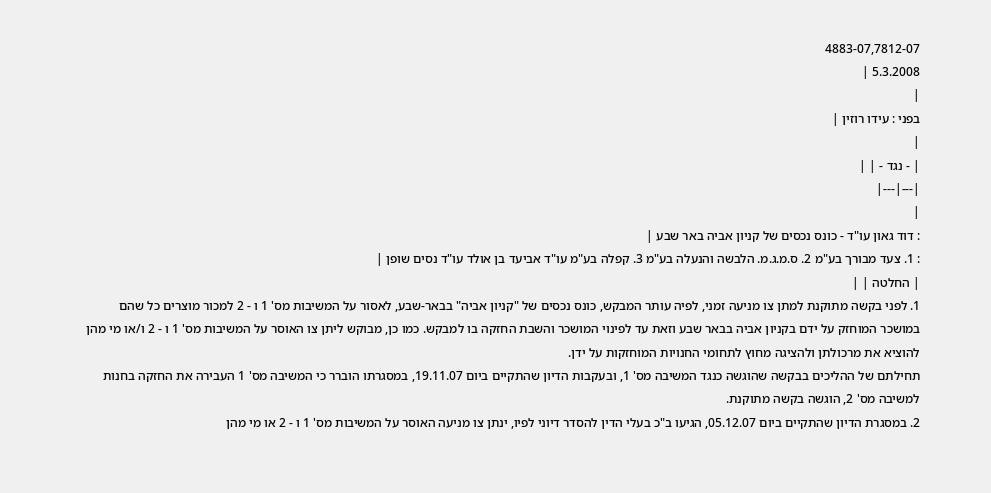4883-07,7812-07
5.3.2008 |
|
בפני : עידו רוזין |
|
| - נגד - | |
|---|---|
|
: דוד גאון עו"ד - כונס נכסים של קניון אביה באר שבע |
: 1. צעד מבורך בע"מ 2. ס.מ.ג.מ. הלבשה והנעלה בע"מ 3. קפלה בע"מ עו"ד אביעד בן אולד עו"ד נסים שופן |
| החלטה | |
1. לפני בקשה מתוקנת למתן צו מניעה זמני, לפיה עותר המבקש, כונס נכסים של "קניון אביה" בבאר-שבע, לאסור על המשיבות מס' 1 ו - 2 למכור מוצרים כל שהם במושכר המוחזק על ידם בקניון אביה בבאר שבע וזאת עד לפינוי המושכר והשבת החזקה בו למבקש. כמו כן, מבוקש ליתן צו האוסר על המשיבות מס' 1 ו - 2 ו/או מי מהן להוציא את מרכולתן ולהציגה מחוץ לתחומי החנויות המוחזקות על ידן.
תחילתם של ההליכים בבקשה שהוגשה כנגד המשיבה מס' 1, ובעקבות הדיון שהתקיים ביום 19.11.07, במסגרתו הוברר כי המשיבה מס' 1 העבירה את החזקה בחנות למשיבה מס' 2, הוגשה בקשה מתוקנת.
2. במסגרת הדיון שהתקיים ביום 05.12.07, הגיעו ב"כ בעלי הדין להסדר דיוני לפיו, ינתן צו מניעה האוסר על המשיבות מס' 1 ו - 2 או מי מהן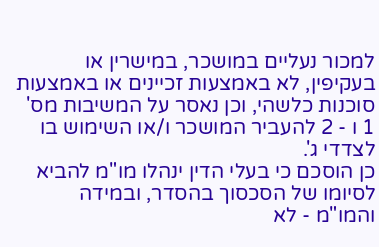למכור נעליים במושכר, במישרין או בעקיפין, לא באמצעות זכיינים או באמצעות סוכנות כלשהי, וכן נאסר על המשיבות מס' 1 ו - 2 להעביר המושכר ו/או השימוש בו לצדדי ג'.
כן הוסכם כי בעלי הדין ינהלו מו"מ להביא לסיומו של הסכסוך בהסדר, ובמידה והמו"מ - לא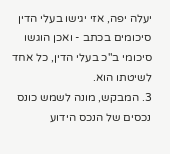יעלה יפה, אזי יגישו בעלי הדין סיכומים בכתב - ואכן הוגשו סיכומי ב"כ בעלי הדין, כל אחד לשיטתו הוא.
3. המבקש, מונה לשמש כונס נכסים של הנכס הידוע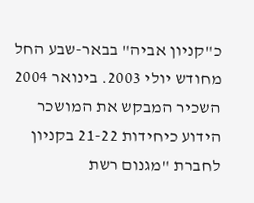כ"קניון אביה" בבאר-שבע החל מחודש יולי 2003. בינואר 2004 השכיר המבקש את המושכר הידוע כיחידות 21-22 בקניון לחברת "מגנום רשת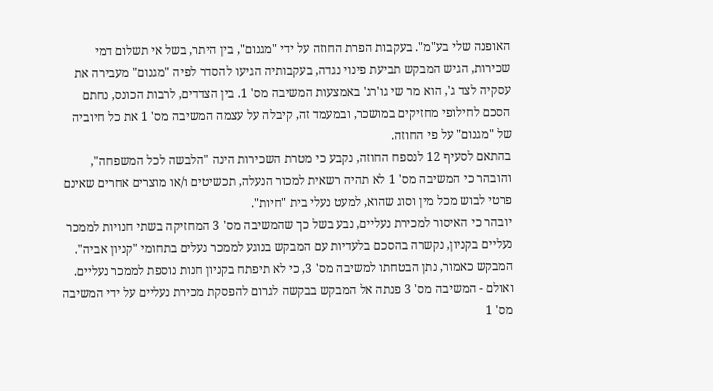האופנה שלי בע"מ". בעקבות הפרת החוזה על ידי "מגנום", בין היתר, בשל אי תשלום דמי שכירות, הגיש המבקש תביעת פינוי נגדה, בעקבותיה הגיעו להסדר לפיה "מגנום" מעבירה את עסקיה לצד ג', הוא מר שי גו'רג' באמצעות המשיבה מס' 1. בין הצדדים, לרבות הכונס, נחתם הסכם לחילופי מחזיקים במושכר, ובמעמד זה, קיבלה על עצמה המשיבה מס' 1 את כל חיוביה של "מגנום" על פי החוזה.
בהתאם לסעיף 12 לנספח החוזה, נקבע כי מטרת השכירות הינה "הלבשה לכל המשפחה", והובהר כי המשיבה מס' 1 לא תהיה רשאית למכור הנעלה, תכשיטים ו/או מוצרים אחרים שאינם פרטי לבוש מכל מין וסוג שהוא, למעט נעלי בית "חיות".
יובהר כי האיסור למכירת נעליים, נבע בשל כך שהמשיבה מס' 3 המחזיקה בשתי חנויות לממכר נעליים בקניון, נקשרה בהסכם בלעדיות עם המבקש בנוגע לממכר נעלים בתחומי "קניון אביה". המבקש כאמור, נתן הבטחתו למשיבה מס' 3, כי לא תיפתח בקניון חנות נוספת לממכר נעליים. ואולם - המשיבה מס' 3 פנתה אל המבקש בבקשה לגרום להפסקת מכירת נעליים על ידי המשיבה מס' 1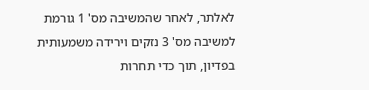לאלתר, לאחר שהמשיבה מס' 1 גורמת למשיבה מס' 3 נזקים וירידה משמעותית בפדיון, תוך כדי תחרות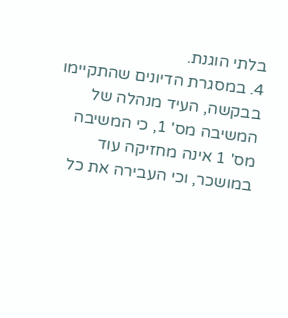בלתי הוגנת.
4. במסגרת הדיונים שהתקיימו בבקשה, העיד מנהלה של המשיבה מס' 1, כי המשיבה מס' 1 אינה מחזיקה עוד במושכר, וכי העבירה את כל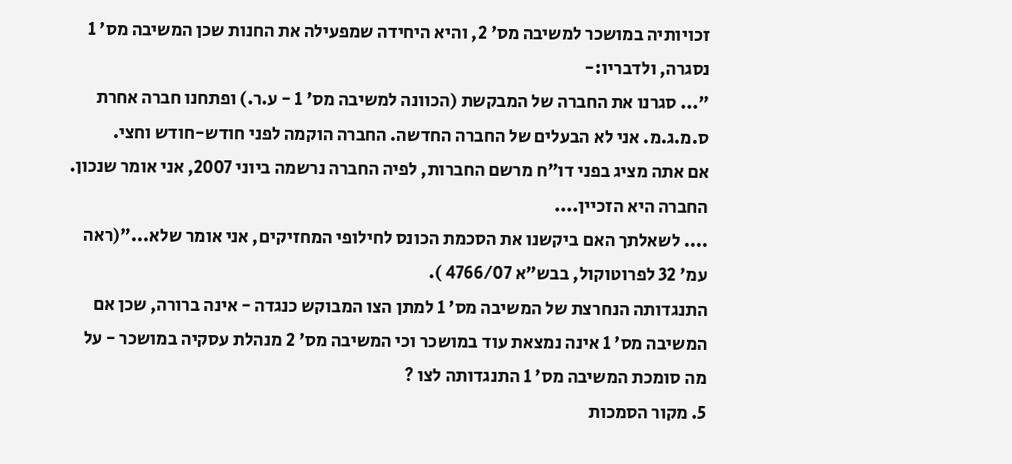זכויותיה במושכר למשיבה מס' 2, והיא היחידה שמפעילה את החנות שכן המשיבה מס' 1 נסגרה, ולדבריו:-
"... סגרנו את החברה של המבקשת (הכוונה למשיבה מס' 1 - ע.ר.) ופתחנו חברה אחרת ס.מ.ג.מ. אני לא הבעלים של החברה החדשה. החברה הוקמה לפני חודש-חודש וחצי.
אם אתה מציג בפני דו"ח מרשם החברות, לפיה החברה נרשמה ביוני 2007, אני אומר שנכון. החברה היא הזכיין....
.... לשאלתך האם ביקשנו את הסכמת הכונס לחילופי המחזיקים, אני אומר שלא..."(ראה עמ' 32 לפרוטוקול, בבש"א 4766/07 ).
התנגדותה הנחרצת של המשיבה מס' 1 למתן הצו המבוקש כנגדה - אינה ברורה, שכן אם המשיבה מס' 1 אינה נמצאת עוד במושכר וכי המשיבה מס' 2 מנהלת עסקיה במושכר - על מה סומכת המשיבה מס' 1 התנגדותה לצו ?
5. מקור הסמכות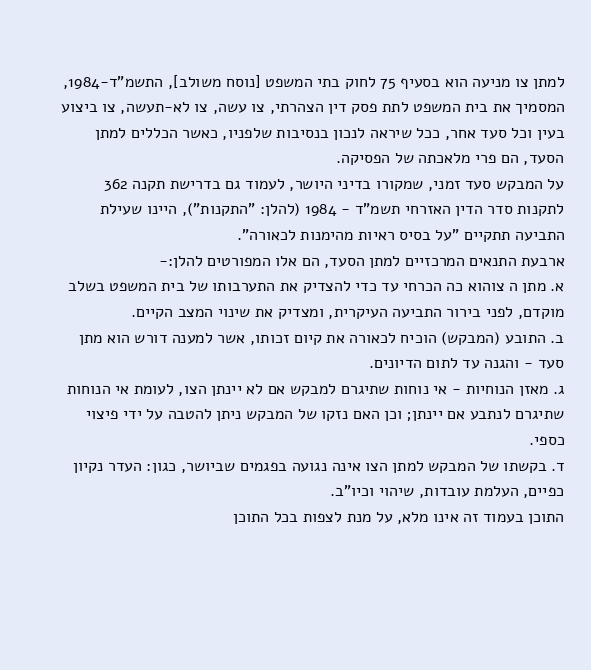למתן צו מניעה הוא בסעיף 75 לחוק בתי המשפט [נוסח משולב], התשמ"ד-1984, המסמיך את בית המשפט לתת פסק דין הצהרתי, צו עשה, צו לא-תעשה, צו ביצוע בעין וכל סעד אחר, ככל שיראה לנכון בנסיבות שלפניו, כאשר הכללים למתן הסעד, הם פרי מלאכתה של הפסיקה.
על המבקש סעד זמני, שמקורו בדיני היושר, לעמוד גם בדרישת תקנה 362 לתקנות סדר הדין האזרחי תשמ"ד - 1984 (להלן: "התקנות"), היינו שעילת התביעה תתקיים "על בסיס ראיות מהימנות לכאורה".
ארבעת התנאים המרכזיים למתן הסעד, הם אלו המפורטים להלן:-
א. מתן ה צוהוא כה הכרחי עד כדי להצדיק את התערבותו של בית המשפט בשלב מוקדם, לפני בירור התביעה העיקרית, ומצדיק את שינוי המצב הקיים.
ב. התובע (המבקש) הוכיח לכאורה את קיום זכותו, אשר למענה דורש הוא מתן סעד - והגנה עד לתום הדיונים.
ג. מאזן הנוחיות - אי נוחות שתיגרם למבקש אם לא יינתן הצו, לעומת אי הנוחות שתיגרם לנתבע אם יינתן; וכן האם נזקו של המבקש ניתן להטבה על ידי פיצוי כספי.
ד. בקשתו של המבקש למתן הצו אינה נגועה בפגמים שביושר, כגון: העדר נקיון כפיים, העלמת עובדות, שיהוי וכיו"ב.
התוכן בעמוד זה אינו מלא, על מנת לצפות בכל התוכן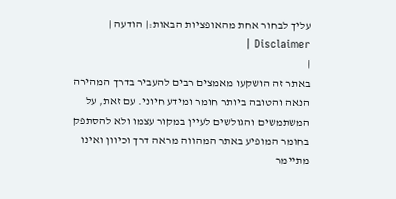עליך לבחור אחת מהאופציות הבאות:| הודעה | Disclaimer |
|
באתר זה הושקעו מאמצים רבים להעביר בדרך המהירה הנאה והטובה ביותר חומר ומידע חיוני. עם זאת, על המשתמשים והגולשים לעיין במקור עצמו ולא להסתפק בחומר המופיע באתר המהווה מראה דרך וכיוון ואינו מתיימר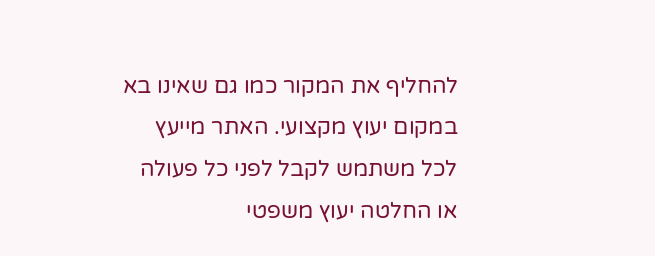להחליף את המקור כמו גם שאינו בא במקום יעוץ מקצועי. האתר מייעץ לכל משתמש לקבל לפני כל פעולה או החלטה יעוץ משפטי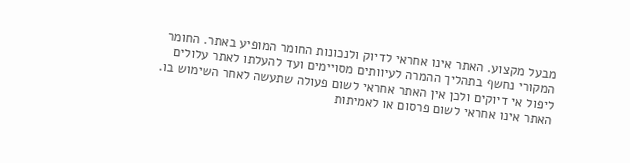מבעל מקצוע. האתר אינו אחראי לדיוק ולנכונות החומר המופיע באתר. החומר המקורי נחשף בתהליך ההמרה לעיוותים מסויימים ועד להעלתו לאתר עלולים ליפול אי דיוקים ולכן אין האתר אחראי לשום פעולה שתעשה לאחר השימוש בו. האתר אינו אחראי לשום פרסום או לאמיתות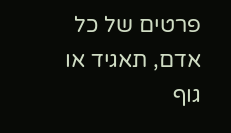פרטים של כל אדם, תאגיד או גוף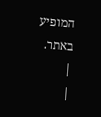המופיע באתר. |
|